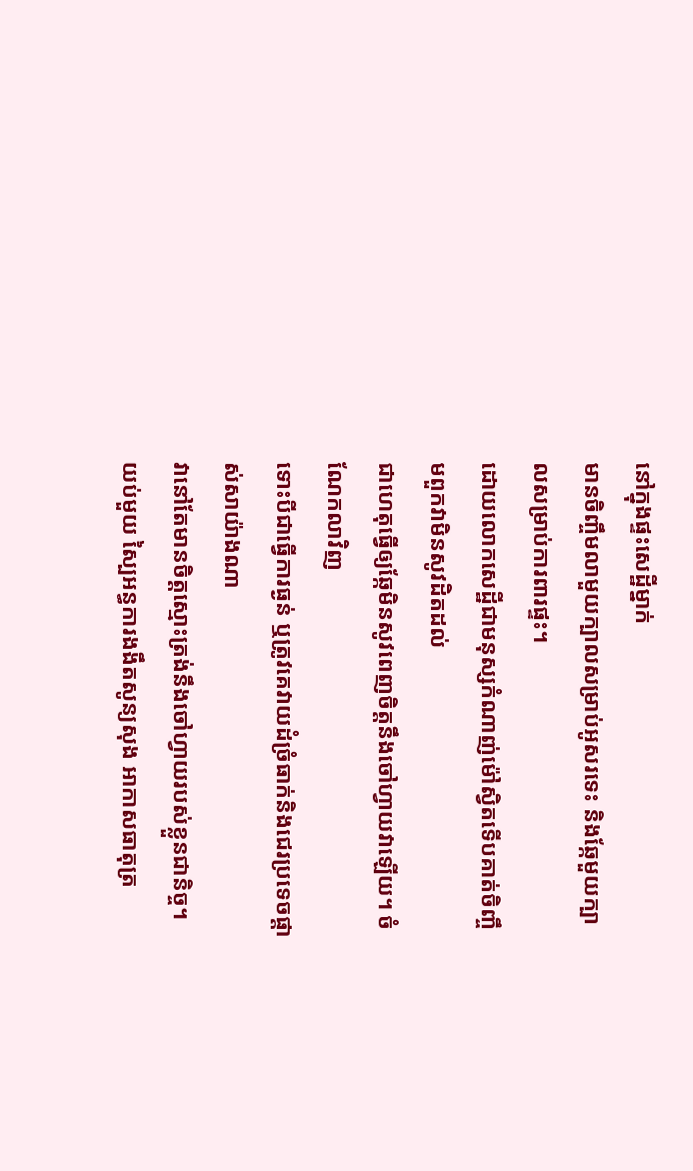នៅក្នុងផ្ទះសេដ្ឋីម្នាក់
មានចិញ្ចឹមលាមួយក្បាលសម្រាប់អូសរទេះ និងឆ្កែមួយក្បាលសម្រាប់ការពារផ្ទះ។
ដោយលោកសេដ្ឋីជាមនុស្សកំណាញ់ម៉ៅស្វិតទើបគាត់ចិញ្ចឹមពួកវាមិនសូវដិតដល់
ជាហេតុធ្វើឲ្យឆ្កែមិនសូវពេញចិត្តនឹងចៅហ្វាយវាឡើយ។ ចំណែកលាវិញ
ទោះបីជាធ្វើការធ្ងន់ ឬត្រូវគេវាយដំច្រំធាក់និងជេរប្រទេចផ្តាស់សាយ៉ាងណា
វានៅតែមានចិត្តស្មោះត្រង់នឹងចៅហ្វាយរបស់ខ្លួនជានិច្ច។
យប់មួយ ស្បៃអន្ធការងងឹតសូន្យសុង អាកាសធាតុត្រ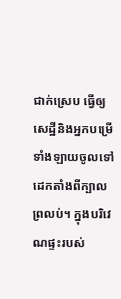ជាក់ស្រេប ធ្វើឲ្យសេដ្ឋីនិងអ្នកបម្រើទាំងឡាយចូលទៅដេកតាំងពីក្បាលព្រលប់។ ក្នុងបរិវេណផ្ទះរបស់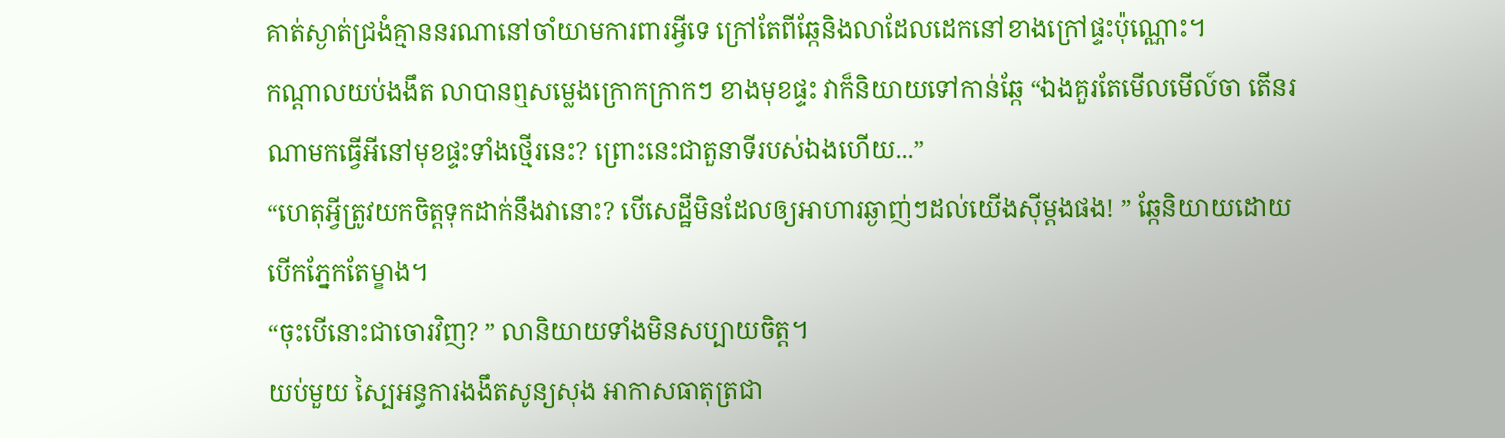គាត់ស្ងាត់ជ្រងំគ្មាននរណានៅចាំយាមការពារអ្វីទេ ក្រៅតែពីឆ្កែនិងលាដែលដេកនៅខាងក្រៅផ្ទះប៉ុណ្ណោះ។
កណ្ដាលយប់ងងឹត លាបានឮសម្លេងក្រោកក្រាកៗ ខាងមុខផ្ទះ វាក៏និយាយទៅកាន់ឆ្កែ “ឯងគួរតែមើលមើល៍ចា តើនរណាមកធ្វើអីនៅមុខផ្ទះទាំងថ្មើរនេះ? ព្រោះនេះជាតួនាទីរបស់ឯងហើយ...”
“ហេតុអ្វីត្រូវយកចិត្តទុកដាក់នឹងវានោះ? បើសេដ្ឋីមិនដែលឲ្យអាហារឆ្ងាញ់ៗដល់យើងស៊ីម្ដងផង! ” ឆ្កែនិយាយដោយបើកភ្នែកតែម្ខាង។
“ចុះបើនោះជាចោរវិញ? ” លានិយាយទាំងមិនសប្បាយចិត្ត។
យប់មួយ ស្បៃអន្ធការងងឹតសូន្យសុង អាកាសធាតុត្រជា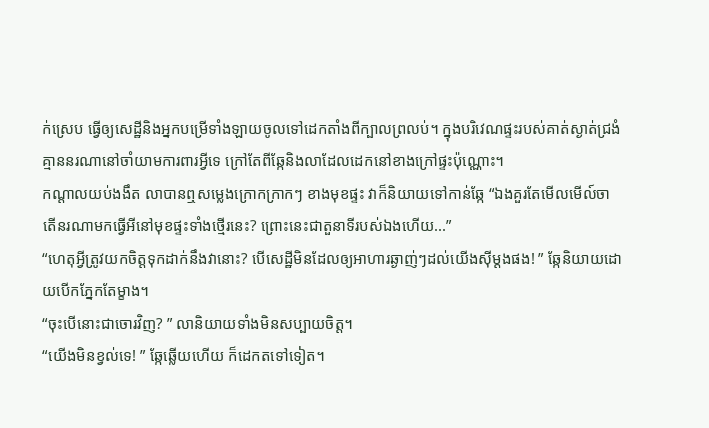ក់ស្រេប ធ្វើឲ្យសេដ្ឋីនិងអ្នកបម្រើទាំងឡាយចូលទៅដេកតាំងពីក្បាលព្រលប់។ ក្នុងបរិវេណផ្ទះរបស់គាត់ស្ងាត់ជ្រងំគ្មាននរណានៅចាំយាមការពារអ្វីទេ ក្រៅតែពីឆ្កែនិងលាដែលដេកនៅខាងក្រៅផ្ទះប៉ុណ្ណោះ។
កណ្ដាលយប់ងងឹត លាបានឮសម្លេងក្រោកក្រាកៗ ខាងមុខផ្ទះ វាក៏និយាយទៅកាន់ឆ្កែ “ឯងគួរតែមើលមើល៍ចា តើនរណាមកធ្វើអីនៅមុខផ្ទះទាំងថ្មើរនេះ? ព្រោះនេះជាតួនាទីរបស់ឯងហើយ...”
“ហេតុអ្វីត្រូវយកចិត្តទុកដាក់នឹងវានោះ? បើសេដ្ឋីមិនដែលឲ្យអាហារឆ្ងាញ់ៗដល់យើងស៊ីម្ដងផង! ” ឆ្កែនិយាយដោយបើកភ្នែកតែម្ខាង។
“ចុះបើនោះជាចោរវិញ? ” លានិយាយទាំងមិនសប្បាយចិត្ត។
“យើងមិនខ្វល់ទេ! ” ឆ្កែឆ្លើយហើយ ក៏ដេកតទៅទៀត។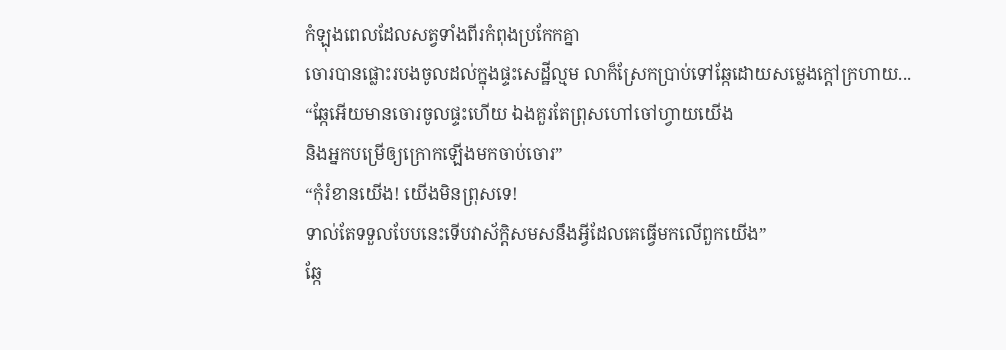កំឡុងពេលដែលសត្វទាំងពីរកំពុងប្រកែកគ្នា
ចោរបានផ្លោះរបងចូលដល់ក្នុងផ្ទះសេដ្ឋីល្មម លាក៏ស្រែកប្រាប់ទៅឆ្កែដោយសម្លេងក្តៅក្រហាយ...
“ឆ្កែអើយមានចោរចូលផ្ទះហើយ ឯងគួរតែព្រុសហៅចៅហ្វាយយើង
និងអ្នកបម្រើឲ្យក្រោកឡើងមកចាប់ចោរ”
“កុំរំខានយើង! យើងមិនព្រុសទេ!
ទាល់តែទទួលបែបនេះទើបវាស័ក្តិសមសនឹងអ្វីដែលគេធ្វើមកលើពួកយើង”
ឆ្កែ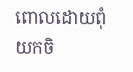ពោលដោយពុំយកចិ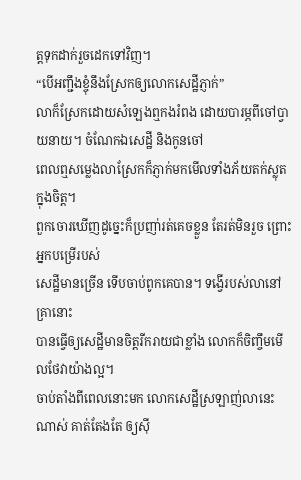ត្តទុកដាក់រួចដេកទៅវិញ។
“បើអញ្ជឹងខ្ចុំនឹងស្រែកឲ្យលោកសេដ្ឋីភ្ញាក់”
លាក៏ស្រែកដោយសំឡេងឮកងរំពង ដោយបារម្ភពីចៅប្វាយនាយ។ ចំណែកឯសេដ្ឋី និងកូនចៅ
ពេលឮសម្លេងលាស្រែកក៏ភ្ញាក់មកមើលទាំងភ័យតក់ស្លុតក្នុងចិត្ត។
ពួកចោរឃើញដូច្នេះក៏ប្រញា់រត់គេចខ្លួន តែរត់មិនរួច ព្រោះអ្នកបម្រើរបស់
សេដ្ឋីមានច្រើន ទើបចាប់ពូកគេបាន។ ទង្វើរបស់លានៅគ្រានោះ
បានធ្វើឲ្យសេដ្ឋីមានចិត្តរីករាយជាខ្លាំង លោកក៏ចិញ្ចឹមមើលថែវាយ៉ាងល្អ។
ចាប់តាំងពីពេលនោះមក លោកសេដ្ឋីស្រឡាញ់លានេះណាស់ គាត់តែងតែ ឲ្យស៊ី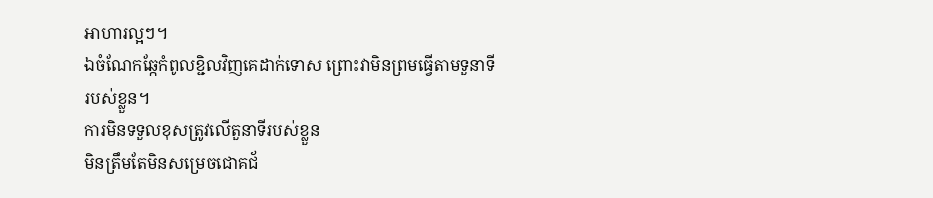អាហារល្អៗ។
ឯចំណែកឆ្កែកំពូលខ្ជិលវិញគេដាក់ទោស ព្រោះវាមិនព្រមធ្វើតាមទួនាទីរបស់ខ្លួន។
ការមិនទទួលខុសត្រូវលើតួនាទីរបស់ខ្លួន
មិនត្រឹមតែមិនសម្រេចជោគជ័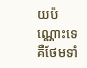យប៉ណ្ណោះទេ គឺថែមទាំ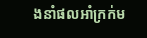ងនាំផលអាំក្រក់ម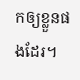កឲ្យខ្លួនផងដែរ។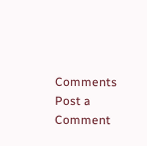Comments
Post a Comment